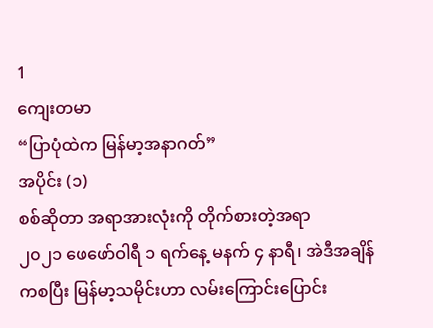1
ကျေးတမာ
“ပြာပုံထဲက မြန်မာ့အနာဂတ်”
အပိုင်း (၁)
စစ်ဆိုတာ အရာအားလုံးကို တိုက်စားတဲ့အရာ
၂၀၂၁ ဖေဖော်ဝါရီ ၁ ရက်နေ့ မနက် ၄ နာရီ၊ အဲဒီအချိန်ကစပြီး မြန်မာ့သမိုင်းဟာ လမ်းကြောင်းပြောင်း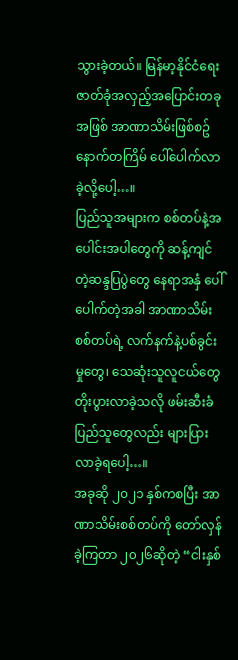သွားခဲ့တယ်။ မြန်မာ့နိုင်ငံရေး ဇာတ်ခုံအလှည့်အပြောင်းတခုအဖြစ် အာဏာသိမ်းဖြစ်စဥ် နောက်တကြိမ် ပေါ်ပေါက်လာခဲ့လို့ပေါ့…။
ပြည်သူအများက စစ်တပ်နဲ့အပေါင်းအပါတွေကို ဆန့်ကျင်တဲ့ဆန္ဒပြပွဲတွေ နေရာအနှံ ပေါ်ပေါက်တဲ့အခါ အာဏာသိမ်းစစ်တပ်ရဲ့ လက်နက်နဲ့ပစ်ခွင်းမှုတွေ၊ သေဆုံးသူလူငယ်တွေ တိုးပွားလာခဲ့သလို ဖမ်းဆီးခံပြည်သူတွေလည်း များပြားလာခဲ့ရပေါ့…။
အခုဆို ၂၀၂၁ နှစ်ကစပြီး အာဏာသိမ်းစစ်တပ်ကို တော်လှန်ခဲ့ကြတာ ၂၀၂၆ဆိုတဲ့ “ငါးနှစ်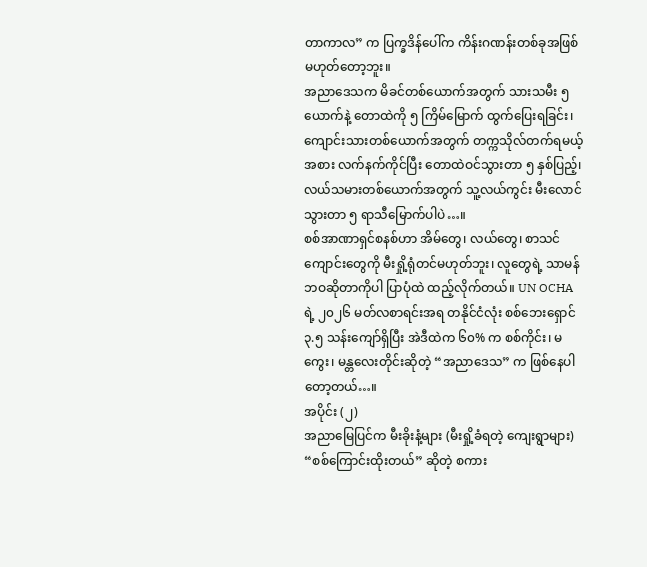တာကာလ” က ပြက္ခဒိန်ပေါ်က ကိန်းဂဏန်းတစ်ခုအဖြစ် မဟုတ်တော့ဘူး။
အညာဒေသက မိခင်တစ်ယောက်အတွက် သားသမီး ၅ ယောက်နဲ့ တောထဲကို ၅ ကြိမ်မြောက် ထွက်ပြေးရခြင်း၊ ကျောင်းသားတစ်ယောက်အတွက် တက္ကသိုလ်တက်ရမယ့်အစား လက်နက်ကိုင်ပြီး တောထဲဝင်သွားတာ ၅ နှစ်ပြည့်၊ လယ်သမားတစ်ယောက်အတွက် သူ့လယ်ကွင်း မီးလောင်သွားတာ ၅ ရာသီမြောက်ပါပဲ…။
စစ်အာဏာရှင်စနစ်ဟာ အိမ်တွေ၊ လယ်တွေ၊ စာသင်ကျောင်းတွေကို မီးရှို့ရုံတင်မဟုတ်ဘူး၊ လူတွေရဲ့ သာမန်ဘဝဆိုတာကိုပါ ပြာပုံထဲ ထည့်လိုက်တယ်။ UN OCHA ရဲ့ ၂၀၂၆ မတ်လစာရင်းအရ တနိုင်ငံလုံး စစ်ဘေးရှောင် ၃.၅ သန်းကျော်ရှိပြီး အဲဒီထဲက ၆၀% က စစ်ကိုင်း၊ မကွေး၊ မန္တလေးတိုင်းဆိုတဲ့ “အညာဒေသ” က ဖြစ်နေပါတော့တယ်…။
အပိုင်း (၂)
အညာမြေပြင်က မီးခိုးနံ့များ (မီးရှို့ခံရတဲ့ ကျေးရွာများ)
“စစ်ကြောင်းထိုးတယ်” ဆိုတဲ့ စကား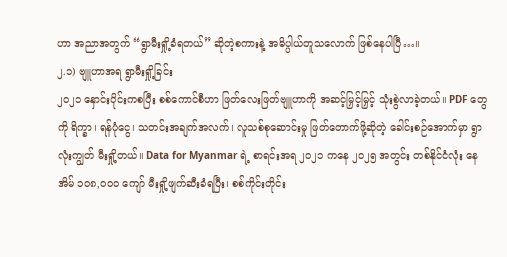ဟာ အညာအတွက် “ရွာမီးရှို့ခံရတယ်” ဆိုတဲ့စကားနဲ့ အဓိပ္ပါယ်တူသလောက် ဖြစ်နေပါပြီ…။
၂.၁) ဗျူဟာအရ ရွာမီးရှို့ခြင်း
၂၀၂၁ နှောင်းပိုင်းကစပြီး စစ်ကောင်စီဟာ ဖြတ်လေးဖြတ်ဗျူဟာကို အဆင့်မြှင့်မြှင့် သုံးစွဲလာခဲ့တယ်။ PDF တွေကို ရိက္ခာ၊ ရန်ပုံငွေ၊ သတင်းအချက်အလက်၊ လူသစ်စုဆောင်းမှု ဖြတ်တောက်ဖို့ဆိုတဲ့ ခေါင်းစဉ်အောက်မှာ ရွာလုံးကျွတ် မီးရှို့တယ်။ Data for Myanmar ရဲ့ စာရင်းအရ ၂၀၂၁ ကနေ ၂၀၂၅ အတွင်း တစ်နိုင်ငံလုံး နေအိမ် ၁၀၈,၀၀၀ ကျော် မီးရှို့ဖျက်ဆီးခံရပြီး၊ စစ်ကိုင်းတိုင်း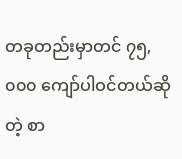တခုတည်းမှာတင် ၇၅,၀၀၀ ကျော်ပါဝင်တယ်ဆိုတဲ့ စာ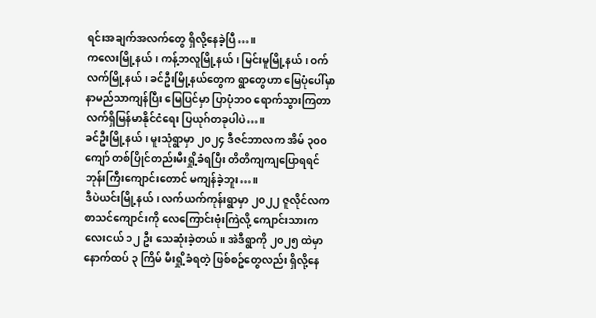ရင်းအချက်အလက်တွေ ရှိလို့နေခဲ့ပြီ…။
ကလေးမြို့နယ်၊ ကန့်ဘလူမြို့နယ်၊ မြင်းမူမြို့နယ်၊ ဝက်လက်မြို့နယ်၊ ခင်ဦးမြို့နယ်တွေက ရွာတွေဟာ မြေပုံပေါ်မှာ နာမည်သာကျန်ပြီး မြေပြင်မှာ ပြာပုံဘဝ ရောက်သွားကြတာ လက်ရှိမြန်မာနိုင်ငံရေး ပြယုဂ်တခုပါပဲ…။
ခင်ဦးမြို့နယ်၊ မူးသုံရွာမှာ ၂၀၂၄ ဒီဇင်ဘာလက အိမ် ၃၀၀ ကျော် တစ်ပြိုင်တည်းမီးရှို့ခံရပြီး တိတိကျကျပြောရရင် ဘုန်းကြီးကျောင်းတောင် မကျန်ခဲ့ဘူး…။
ဒီပဲယင်းမြို့နယ်၊ လက်ယက်ကုန်းရွာမှာ ၂၀၂၂ ဇူလိုင်လက စာသင်ကျောင်းကို လေကြောင်းဗုံးကြဲလို့ ကျောင်းသားကလေးငယ် ၁၂ ဦး သေဆုံးခဲ့တယ်။ အဲဒီရွာကို ၂၀၂၅ ထဲမှာ နောက်ထပ် ၃ ကြိမ် မီးရှို့ခံရတဲ့ ဖြစ်စဥ်တွေလည်း ရှိလို့နေ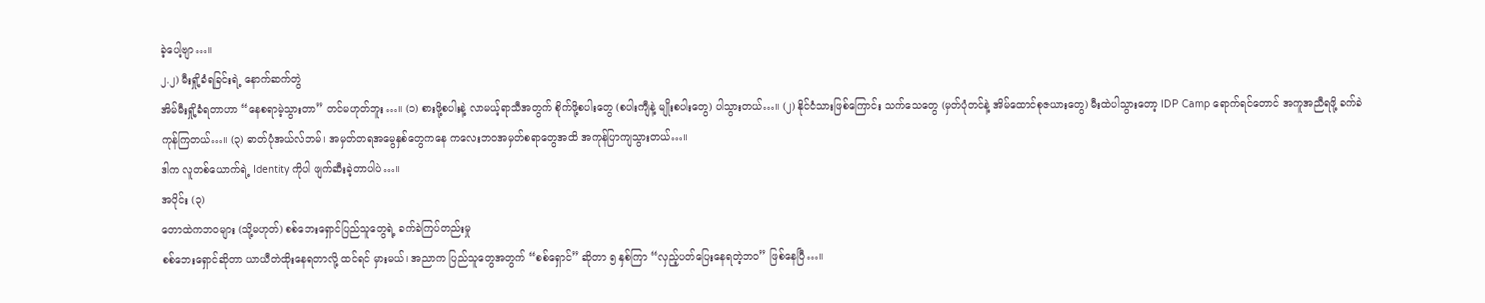ခဲ့ပေါ့ဗျာ…။
၂.၂) မီးရှို့ခံရခြင်းရဲ့ နောက်ဆက်တွဲ
အိမ်မီးရှို့ခံရတာဟာ “နေစရာမဲ့သွားတာ” တင်မဟုတ်ဘူး…။ (၁) စားဖို့စပါးနဲ့ လာမယ့်ရာသီအတွက် စိုက်ဖို့စပါးတွေ (စပါးကျီနဲ့ မျိုးစပါးတွေ) ပါသွားတယ်…။ (၂) နိုင်ငံသားဖြစ်ကြောင်း သက်သေတွေ (မှတ်ပုံတင်နဲ့ အိမ်ထောင်စုဇယားတွေ) မီးထဲပါသွားတော့ IDP Camp ရောက်ရင်တောင် အကူအညီရဖို့ ခက်ခဲကုန်ကြတယ်…။ (၃) ဓာတ်ပုံအယ်လ်ဘမ်၊ အမှတ်တရအမွေနှစ်တွေကနေ ကလေးဘဝအမှတ်စရာတွေအထိ အကုန်ပြာကျသွားတယ်…။
ဒါက လူတစ်ယောက်ရဲ့ Identity ကိုပါ ဖျက်ဆီးခဲ့တာပါပဲ…။
အပိုင်း (၃)
တောထဲကဘဝများ (သို့မဟုတ်) စစ်ဘေးရှောင်ပြည်သူတွေရဲ့ ခက်ခဲကြပ်တည်းမှု
စစ်ဘေးရှောင်ဆိုတာ ယာယီတဲထိုးနေရတာလို့ ထင်ရင် မှားမယ်၊ အညာက ပြည်သူတွေအတွက် “စစ်ရှောင်” ဆိုတာ ၅ နှစ်ကြာ “လှည့်ပတ်ပြေးနေရတဲ့ဘဝ” ဖြစ်နေပြီ…။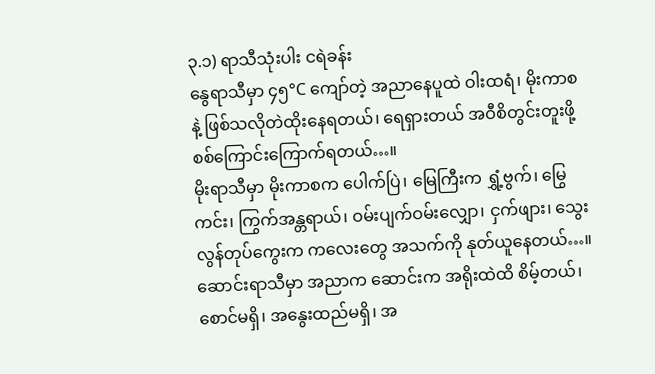၃.၁) ရာသီသုံးပါး ငရဲခန်း
နွေရာသီမှာ ၄၅°C ကျော်တဲ့ အညာနေပူထဲ ဝါးထရံ၊ မိုးကာစနဲ့ ဖြစ်သလိုတဲထိုးနေရတယ်၊ ရေရှားတယ် အဝီစိတွင်းတူးဖို့ စစ်ကြောင်းကြောက်ရတယ်…။
မိုးရာသီမှာ မိုးကာစက ပေါက်ပြဲ၊ မြေကြီးက ရွှံ့ဗွက်၊ မြွေကင်း၊ ကြွက်အန္တရာယ်၊ ဝမ်းပျက်ဝမ်းလျှော၊ ငှက်ဖျား၊ သွေးလွန်တုပ်ကွေးက ကလေးတွေ အသက်ကို နုတ်ယူနေတယ်…။
ဆောင်းရာသီမှာ အညာက ဆောင်းက အရိုးထဲထိ စိမ့်တယ်၊ စောင်မရှိ၊ အနွေးထည်မရှိ၊ အ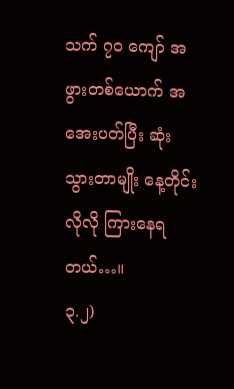သက် ၇၀ ကျော် အဖွားတစ်ယောက် အအေးပတ်ပြီး ဆုံးသွားတာမျိုး နေ့တိုင်းလိုလို ကြားနေရတယ်…။
၃.၂)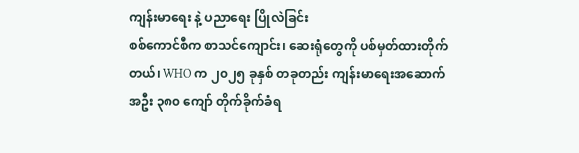ကျန်းမာရေး နဲ့ ပညာရေး ပြိုလဲခြင်း
စစ်ကောင်စီက စာသင်ကျောင်း၊ ဆေးရုံတွေကို ပစ်မှတ်ထားတိုက်တယ်၊ WHO က ၂၀၂၅ ခုနှစ် တခုတည်း ကျန်းမာရေးအဆောက်အဦး ၃၈၀ ကျော် တိုက်ခိုက်ခံရ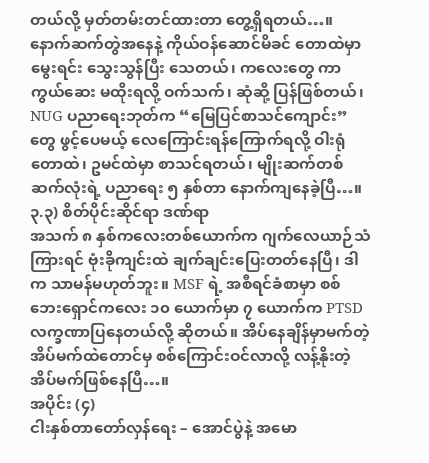တယ်လို့ မှတ်တမ်းတင်ထားတာ တွေ့ရှိရတယ်…။ နောက်ဆက်တွဲအနေနဲ့ ကိုယ်ဝန်ဆောင်မိခင် တောထဲမှာမွေးရင်း သွေးသွန်ပြီး သေတယ်၊ ကလေးတွေ ကာကွယ်ဆေး မထိုးရလို့ ဝက်သက်၊ ဆုံဆို့ ပြန်ဖြစ်တယ်၊ NUG ပညာရေးဘုတ်က “မြေပြင်စာသင်ကျောင်း” တွေ ဖွင့်ပေမယ့် လေကြောင်းရန်ကြောက်ရလို့ ဝါးရုံတောထဲ၊ ဥမင်ထဲမှာ စာသင်ရတယ်၊ မျိုးဆက်တစ်ဆက်လုံးရဲ့ ပညာရေး ၅ နှစ်တာ နောက်ကျနေခဲ့ပြီ…။
၃.၃) စိတ်ပိုင်းဆိုင်ရာ ဒဏ်ရာ
အသက် ၈ နှစ်ကလေးတစ်ယောက်က ဂျက်လေယာဉ်သံကြားရင် ဗုံးခိုကျင်းထဲ ချက်ချင်းပြေးတတ်နေပြီ၊ ဒါက သာမန်မဟုတ်ဘူး။ MSF ရဲ့ အစီရင်ခံစာမှာ စစ်ဘေးရှောင်ကလေး ၁၀ ယောက်မှာ ၇ ယောက်က PTSD လက္ခဏာပြနေတယ်လို့ ဆိုတယ်။ အိပ်နေချိန်မှာမက်တဲ့ အိပ်မက်ထဲတောင်မှ စစ်ကြောင်းဝင်လာလို့ လန့်နိုးတဲ့အိပ်မက်ဖြစ်နေပြီ…။
အပိုင်း (၄)
ငါးနှစ်တာတော်လှန်ရေး – အောင်ပွဲနဲ့ အမော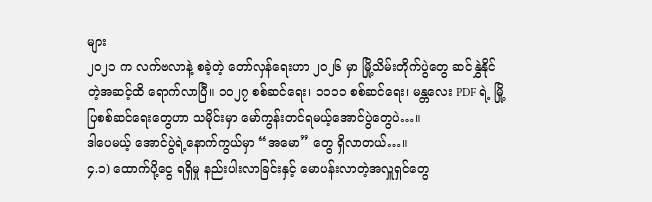များ
၂၀၂၁ က လက်ဗလာနဲ့ စခဲ့တဲ့ တော်လှန်ရေးဟာ ၂၀၂၆ မှာ မြို့သိမ်းတိုက်ပွဲတွေ ဆင်နွှဲနိုင်တဲ့အဆင့်ထိ ရောက်လာပြီ။ ၁၀၂၇ စစ်ဆင်ရေး၊ ၁၁၁၁ စစ်ဆင်ရေး၊ မန္တလေး PDF ရဲ့ မြို့ပြစစ်ဆင်ရေးတွေဟာ သမိုင်းမှာ မော်ကွန်းတင်ရမယ့်အောင်ပွဲတွေပဲ…။
ဒါပေမယ့် အောင်ပွဲရဲ့နောက်ကွယ်မှာ “အမော” တွေ ရှိလာတယ်…။
၄.၁) ထောက်ပို့ငွေ ရရှိမှု နည်းပါးလာခြင်းနှင့် မောပန်းလာတဲ့အလှူရှင်တွေ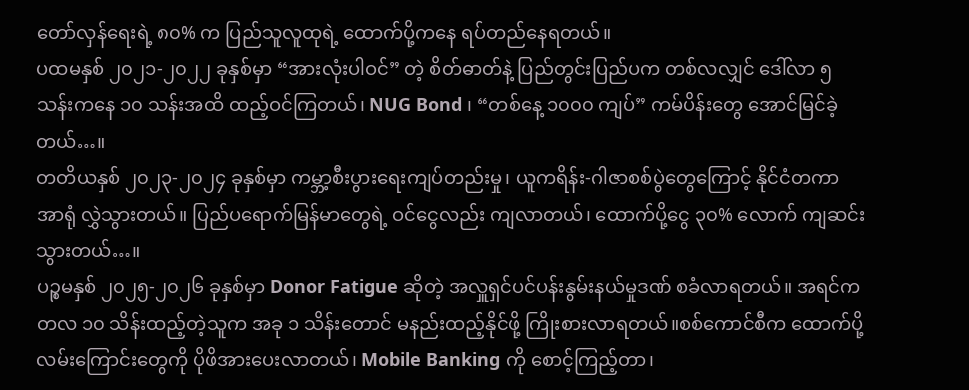တော်လှန်ရေးရဲ့ ၈၀% က ပြည်သူလူထုရဲ့ ထောက်ပို့ကနေ ရပ်တည်နေရတယ်။
ပထမနှစ် ၂၀၂၁-၂၀၂၂ ခုနှစ်မှာ “အားလုံးပါဝင်” တဲ့ စိတ်ဓာတ်နဲ့ ပြည်တွင်းပြည်ပက တစ်လလျှင် ဒေါ်လာ ၅ သန်းကနေ ၁၀ သန်းအထိ ထည့်ဝင်ကြတယ်၊ NUG Bond ၊ “တစ်နေ့ ၁၀၀၀ ကျပ်” ကမ်ပိန်းတွေ အောင်မြင်ခဲ့တယ်…။
တတိယနှစ် ၂၀၂၃-၂၀၂၄ ခုနှစ်မှာ ကမ္ဘာ့စီးပွားရေးကျပ်တည်းမှု၊ ယူကရိန်း-ဂါဇာစစ်ပွဲတွေကြောင့် နိုင်ငံတကာအာရုံ လွှဲသွားတယ်။ ပြည်ပရောက်မြန်မာတွေရဲ့ ဝင်ငွေလည်း ကျလာတယ်၊ ထောက်ပို့ငွေ ၃၀% လောက် ကျဆင်းသွားတယ်…။
ပဉ္စမနှစ် ၂၀၂၅-၂၀၂၆ ခုနှစ်မှာ Donor Fatigue ဆိုတဲ့ အလှူရှင်ပင်ပန်းနွမ်းနယ်မှုဒဏ် စခံလာရတယ်။ အရင်က တလ ၁၀ သိန်းထည့်တဲ့သူက အခု ၁ သိန်းတောင် မနည်းထည့်နိုင်ဖို့ ကြိုးစားလာရတယ်။စစ်ကောင်စီက ထောက်ပို့လမ်းကြောင်းတွေကို ပိုဖိအားပေးလာတယ်၊ Mobile Banking ကို စောင့်ကြည့်တာ၊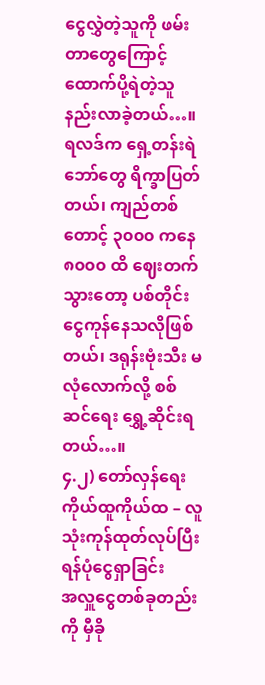ငွေလွှဲတဲ့သူကို ဖမ်းတာတွေကြောင့် ထောက်ပို့ရဲတဲ့သူ နည်းလာခဲ့တယ်…။
ရလဒ်က ရှေ့တန်းရဲဘော်တွေ ရိက္ခာပြတ်တယ်၊ ကျည်တစ်တောင့် ၃၀၀၀ ကနေ ၈၀၀၀ ထိ ဈေးတက်သွားတော့ ပစ်တိုင်း ငွေကုန်နေသလိုဖြစ်တယ်၊ ဒရုန်းဗုံးသီး မလုံလောက်လို့ စစ်ဆင်ရေး ရွှေ့ဆိုင်းရတယ်…။
၄.၂) တော်လှန်ရေး ကိုယ်ထူကိုယ်ထ – လူသုံးကုန်ထုတ်လုပ်ပြီး ရန်ပုံငွေရှာခြင်း
အလှူငွေတစ်ခုတည်းကို မှီခို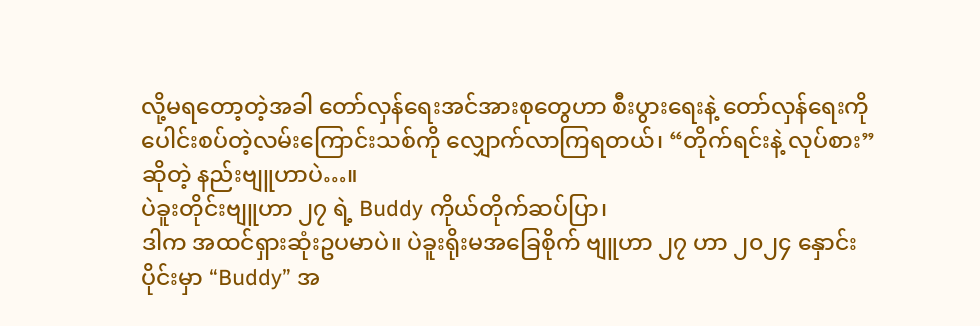လို့မရတော့တဲ့အခါ တော်လှန်ရေးအင်အားစုတွေဟာ စီးပွားရေးနဲ့ တော်လှန်ရေးကို ပေါင်းစပ်တဲ့လမ်းကြောင်းသစ်ကို လျှောက်လာကြရတယ်၊ “တိုက်ရင်းနဲ့ လုပ်စား” ဆိုတဲ့ နည်းဗျူဟာပဲ…။
ပဲခူးတိုင်းဗျူဟာ ၂၇ ရဲ့ Buddy ကိုယ်တိုက်ဆပ်ပြာ၊
ဒါက အထင်ရှားဆုံးဥပမာပဲ။ ပဲခူးရိုးမအခြေစိုက် ဗျူဟာ ၂၇ ဟာ ၂၀၂၄ နှောင်းပိုင်းမှာ “Buddy” အ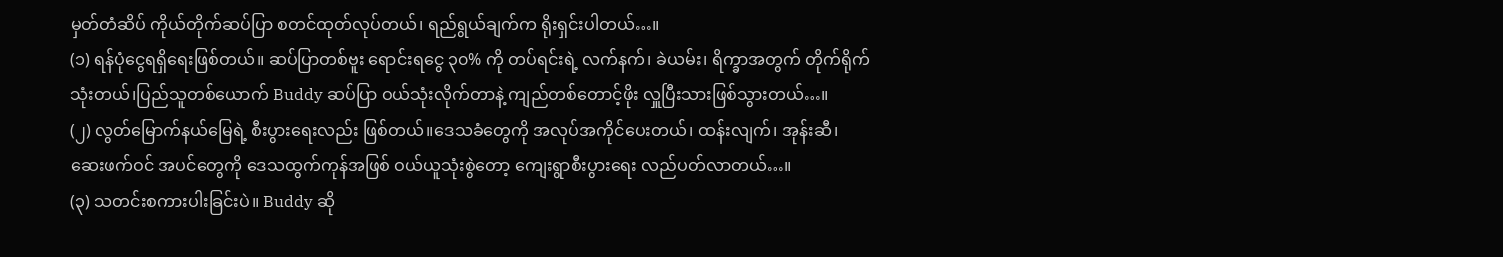မှတ်တံဆိပ် ကိုယ်တိုက်ဆပ်ပြာ စတင်ထုတ်လုပ်တယ်၊ ရည်ရွယ်ချက်က ရိုးရှင်းပါတယ်…။
(၁) ရန်ပုံငွေရရှိရေးဖြစ်တယ်။ ဆပ်ပြာတစ်ဗူး ရောင်းရငွေ ၃၀% ကို တပ်ရင်းရဲ့ လက်နက်၊ ခဲယမ်း၊ ရိက္ခာအတွက် တိုက်ရိုက်သုံးတယ်၊ပြည်သူတစ်ယောက် Buddy ဆပ်ပြာ ဝယ်သုံးလိုက်တာနဲ့ ကျည်တစ်တောင့်ဖိုး လှူပြီးသားဖြစ်သွားတယ်…။
(၂) လွတ်မြောက်နယ်မြေရဲ့ စီးပွားရေးလည်း ဖြစ်တယ်။ဒေသခံတွေကို အလုပ်အကိုင်ပေးတယ်၊ ထန်းလျက်၊ အုန်းဆီ၊ ဆေးဖက်ဝင် အပင်တွေကို ဒေသထွက်ကုန်အဖြစ် ဝယ်ယူသုံးစွဲတော့ ကျေးရွာစီးပွားရေး လည်ပတ်လာတယ်…။
(၃) သတင်းစကားပါးခြင်းပဲ။ Buddy ဆို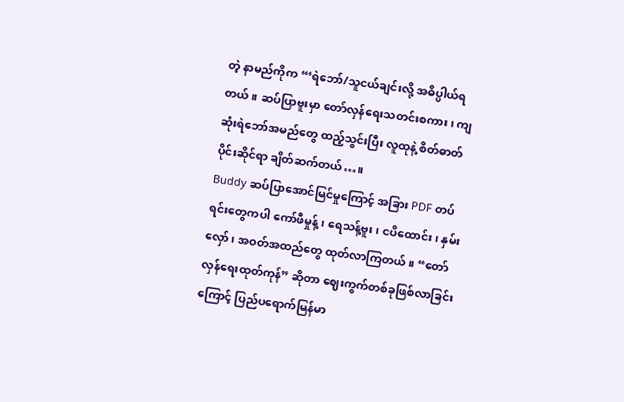တဲ့ နာမည်ကိုက “‘ရဲဘော်/သူငယ်ချင်းလို့ အဓိပ္ပါယ်ရတယ်။ ဆပ်ပြာဗူးမှာ တော်လှန်ရေးသတင်းစကား၊ ကျဆုံးရဲဘော်အမည်တွေ ထည့်သွင်းပြီး လူထုနဲ့ စိတ်ဓာတ်ပိုင်းဆိုင်ရာ ချိတ်ဆက်တယ်…။
Buddy ဆပ်ပြာအောင်မြင်မှုကြောင့် အခြား PDF တပ်ရင်းတွေကပါ ကော်ဖီမှုန့်၊ ရေသန့်ဗူး၊ ငပိထောင်း၊ နှမ်းလှော်၊ အဝတ်အထည်တွေ ထုတ်လာကြတယ်။ “တော်လှန်ရေးထုတ်ကုန်” ဆိုတာ ဈေးကွက်တစ်ခုဖြစ်လာခြင်းကြောင့် ပြည်ပရောက်မြန်မာ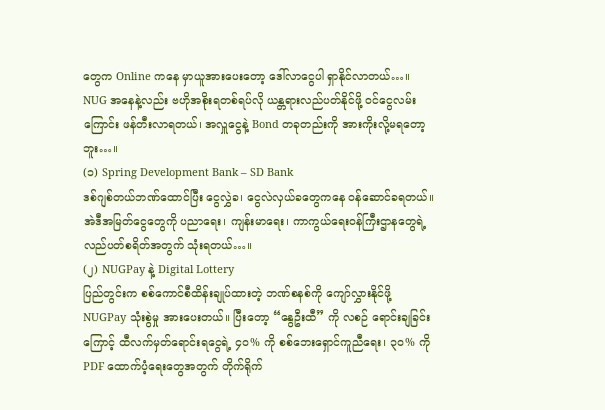တွေက Online ကနေ မှာယူအားပေးတော့ ဒေါ်လာငွေပါ ရှာနိုင်လာတယ်…။
NUG အနေနဲ့လည်း ဗဟိုအစိုးရတစ်ရပ်လို ယန္တရားလည်ပတ်နိုင်ဖို့ ဝင်ငွေလမ်းကြောင်း ဖန်တီးလာရတယ်၊ အလှူငွေနဲ့ Bond တခုတည်းကို အားကိုးလို့မရတော့ဘူး…။
(၁) Spring Development Bank – SD Bank
ဒစ်ဂျစ်တယ်ဘဏ်ထောင်ပြီး ငွေလွှဲခ၊ ငွေလဲလှယ်ခတွေကနေ ဝန်ဆောင်ခရတယ်။ အဲဒီအမြတ်ငွေတွေကို ပညာရေး၊ ကျန်းမာရေး၊ ကာကွယ်ရေးဝန်ကြီးဌာနတွေရဲ့ လည်ပတ်စရိတ်အတွက် သုံးရတယ်…။
(၂) NUGPay နဲ့ Digital Lottery
ပြည်တွင်းက စစ်ကောင်စီထိန်းချုပ်ထားတဲ့ ဘဏ်စနစ်ကို ကျော်လွှားနိုင်ဖို့ NUGPay သုံးစွဲမှု အားပေးတယ်။ ပြီးတော့ “နွေဦးထီ” ကို လစဉ် ရောင်းချခြင်းကြောင့် ထီလက်မှတ်ရောင်းရငွေရဲ့ ၄၀% ကို စစ်ဘေးရှောင်ကူညီရေး၊ ၃၀% ကို PDF ထောက်ပံ့ရေးတွေအတွက် တိုက်ရိုက်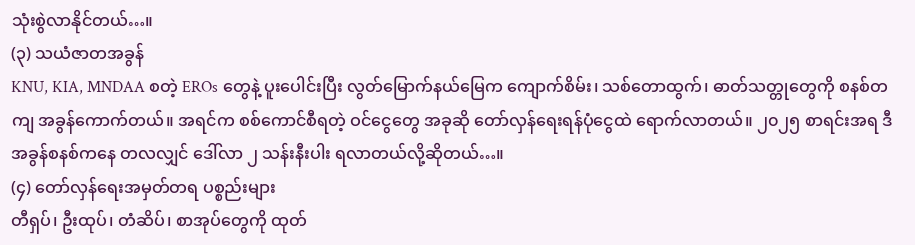သုံးစွဲလာနိုင်တယ်…။
(၃) သယံဇာတအခွန်
KNU, KIA, MNDAA စတဲ့ EROs တွေနဲ့ ပူးပေါင်းပြီး လွတ်မြောက်နယ်မြေက ကျောက်စိမ်း၊ သစ်တောထွက်၊ ဓာတ်သတ္တုတွေကို စနစ်တကျ အခွန်ကောက်တယ်။ အရင်က စစ်ကောင်စီရတဲ့ ဝင်ငွေတွေ အခုဆို တော်လှန်ရေးရန်ပုံငွေထဲ ရောက်လာတယ်။ ၂၀၂၅ စာရင်းအရ ဒီအခွန်စနစ်ကနေ တလလျှင် ဒေါ်လာ ၂ သန်းနီးပါး ရလာတယ်လို့ဆိုတယ်…။
(၄) တော်လှန်ရေးအမှတ်တရ ပစ္စည်းများ
တီရှပ်၊ ဦးထုပ်၊ တံဆိပ်၊ စာအုပ်တွေကို ထုတ်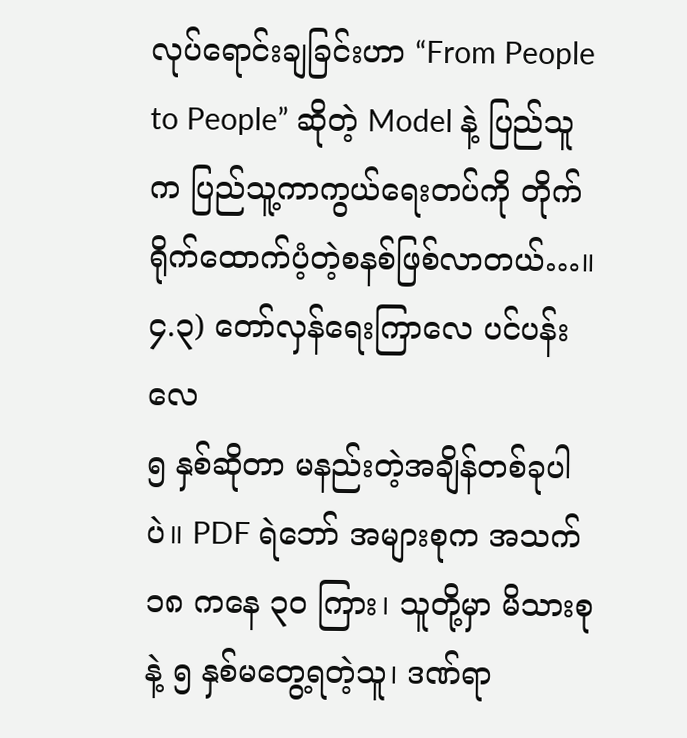လုပ်ရောင်းချခြင်းဟာ “From People to People” ဆိုတဲ့ Model နဲ့ ပြည်သူက ပြည်သူ့ကာကွယ်ရေးတပ်ကို တိုက်ရိုက်ထောက်ပံ့တဲ့စနစ်ဖြစ်လာတယ်…။
၄.၃) တော်လှန်ရေးကြာလေ ပင်ပန်းလေ
၅ နှစ်ဆိုတာ မနည်းတဲ့အချိန်တစ်ခုပါပဲ။ PDF ရဲဘော် အများစုက အသက် ၁၈ ကနေ ၃၀ ကြား၊ သူတို့မှာ မိသားစုနဲ့ ၅ နှစ်မတွေ့ရတဲ့သူ၊ ဒဏ်ရာ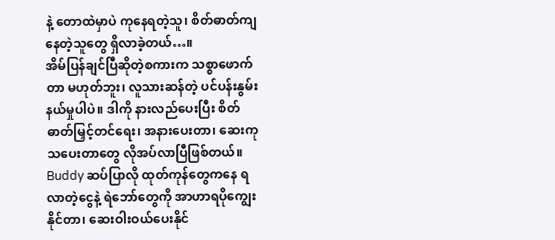နဲ့ တောထဲမှာပဲ ကုနေရတဲ့သူ၊ စိတ်ဓာတ်ကျနေတဲ့သူတွေ ရှိလာခဲ့တယ်…။
အိမ်ပြန်ချင်ပြီဆိုတဲ့စကားက သစ္စာဖောက်တာ မဟုတ်ဘူး၊ လူသားဆန်တဲ့ ပင်ပန်းနွမ်းနယ်မှုပါပဲ။ ဒါကို နားလည်ပေးပြီး စိတ်ဓာတ်မြှင့်တင်ရေး၊ အနားပေးတာ၊ ဆေးကုသပေးတာတွေ လိုအပ်လာပြီဖြစ်တယ်။ Buddy ဆပ်ပြာလို ထုတ်ကုန်တွေကနေ ရလာတဲ့ငွေနဲ့ ရဲဘော်တွေကို အာဟာရပိုကျွေးနိုင်တာ၊ ဆေးဝါးဝယ်ပေးနိုင်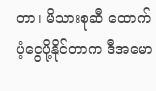တာ၊ မိသားစုဆီ ထောက်ပံ့ငွေပို့နိုင်တာက ဒီအမော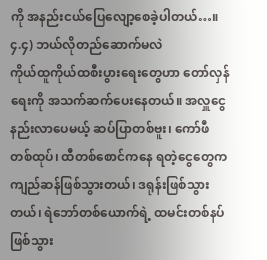ကို အနည်းငယ်ပြေလျော့စေခဲ့ပါတယ်…။
၄.၄) ဘယ်လိုတည်ဆောက်မလဲ
ကိုယ်ထူကိုယ်ထစီးပွားရေးတွေဟာ တော်လှန်ရေးကို အသက်ဆက်ပေးနေတယ်။ အလှူငွေ နည်းလာပေမယ့် ဆပ်ပြာတစ်ဗူး၊ ကော်ဖီတစ်ထုပ်၊ ထီတစ်စောင်ကနေ ရတဲ့ငွေတွေက ကျည်ဆန်ဖြစ်သွားတယ်၊ ဒရုန်းဖြစ်သွားတယ်၊ ရဲဘော်တစ်ယောက်ရဲ့ ထမင်းတစ်နပ်ဖြစ်သွား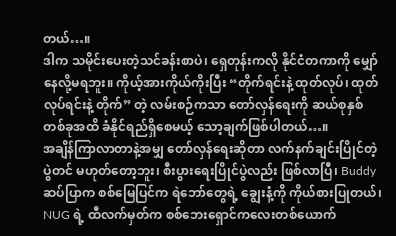တယ်…။
ဒါက သမိုင်းပေးတဲ့သင်ခန်းစာပဲ၊ ရှေတုန်းကလို နိုင်ငံတကာကို မျှော်နေလို့မရဘူး။ ကိုယ့်အားကိုယ်ကိုးပြီး “တိုက်ရင်းနဲ့ ထုတ်လုပ်၊ ထုတ်လုပ်ရင်းနဲ့ တိုက်” တဲ့ လမ်းစဉ်ကသာ တော်လှန်ရေးကို ဆယ်စုနှစ်တစ်ခုအထိ ခံနိုင်ရည်ရှိစေမယ့် သော့ချက်ဖြစ်ပါတယ်…။
အချိန်ကြာလာတာနဲ့အမျှ တော်လှန်ရေးဆိုတာ လက်နက်ချင်းပြိုင်တဲ့ပွဲတင် မဟုတ်တော့ဘူး၊ စီးပွားရေးပြိုင်ပွဲလည်း ဖြစ်လာပြီ၊ Buddy ဆပ်ပြာက စစ်မြေပြင်က ရဲဘော်တွေရဲ့ ချွေးနံ့ကို ကိုယ်စားပြုတယ်၊ NUG ရဲ့ ထီလက်မှတ်က စစ်ဘေးရှောင်ကလေးတစ်ယောက်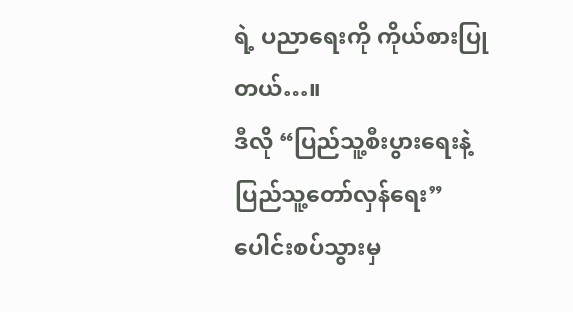ရဲ့ ပညာရေးကို ကိုယ်စားပြုတယ်…။
ဒီလို “ပြည်သူ့စီးပွားရေးနဲ့ ပြည်သူ့တော်လှန်ရေး” ပေါင်းစပ်သွားမှ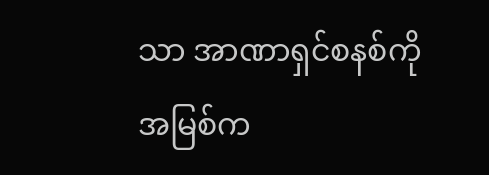သာ အာဏာရှင်စနစ်ကို အမြစ်က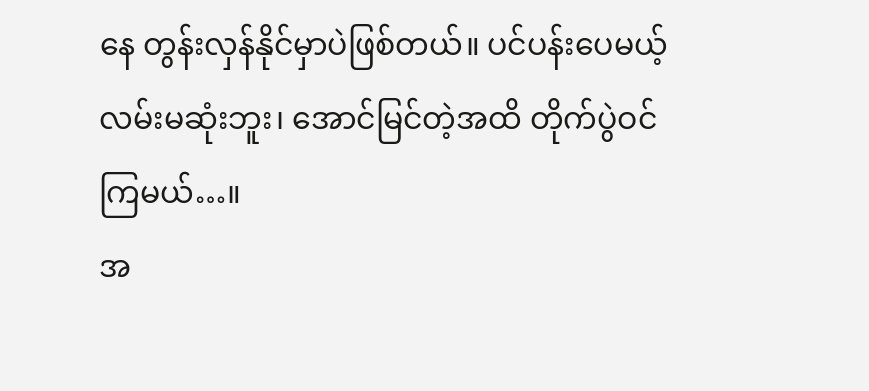နေ တွန်းလှန်နိုင်မှာပဲဖြစ်တယ်။ ပင်ပန်းပေမယ့် လမ်းမဆုံးဘူး၊ အောင်မြင်တဲ့အထိ တိုက်ပွဲဝင်ကြမယ်…။
အ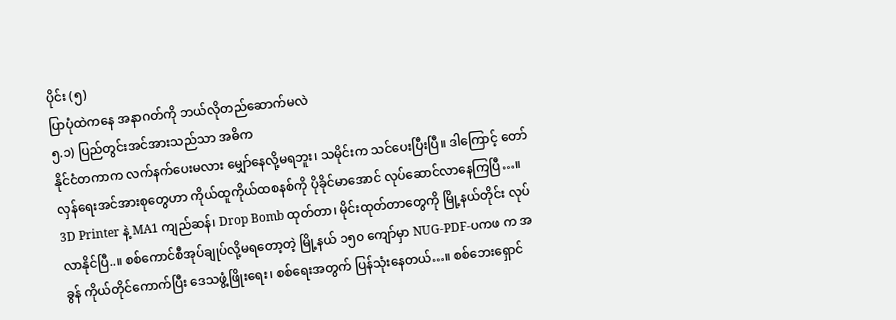ပိုင်း (၅)
ပြာပုံထဲကနေ အနာဂတ်ကို ဘယ်လိုတည်ဆောက်မလဲ
၅.၁) ပြည်တွင်းအင်အားသည်သာ အဓိက
နိုင်ငံတကာက လက်နက်ပေးမလား မျှော်နေလို့မရဘူး၊ သမိုင်းက သင်ပေးပြီးပြီ။ ဒါကြောင့် တော်လှန်ရေးအင်အားစုတွေဟာ ကိုယ်ထူကိုယ်ထစနစ်ကို ပိုခိုင်မာအောင် လုပ်ဆောင်လာနေကြပြီ…။
3D Printer နဲ့ MA1 ကျည်ဆန်၊ Drop Bomb ထုတ်တာ၊ မိုင်းထုတ်တာတွေကို မြို့နယ်တိုင်း လုပ်လာနိုင်ပြီ..။ စစ်ကောင်စီအုပ်ချုပ်လို့မရတော့တဲ့ မြို့နယ် ၁၅၀ ကျော်မှာ NUG-PDF-ပကဖ က အခွန် ကိုယ်တိုင်ကောက်ပြီး ဒေသဖွံ့ဖြိုးရေး၊ စစ်ရေးအတွက် ပြန်သုံးနေတယ်…။ စစ်ဘေးရှောင်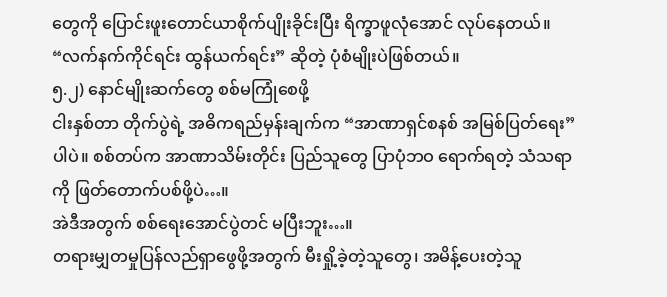တွေကို ပြောင်းဖူးတောင်ယာစိုက်ပျိုးခိုင်းပြီး ရိက္ခာဖူလုံအောင် လုပ်နေတယ်။ “လက်နက်ကိုင်ရင်း ထွန်ယက်ရင်း” ဆိုတဲ့ ပုံစံမျိုးပဲဖြစ်တယ်။
၅.၂) နောင်မျိုးဆက်တွေ စစ်မကြုံစေဖို့
ငါးနှစ်တာ တိုက်ပွဲရဲ့ အဓိကရည်မှန်းချက်က “အာဏာရှင်စနစ် အမြစ်ပြတ်ရေး” ပါပဲ။ စစ်တပ်က အာဏာသိမ်းတိုင်း ပြည်သူတွေ ပြာပုံဘဝ ရောက်ရတဲ့ သံသရာကို ဖြတ်တောက်ပစ်ဖို့ပဲ…။
အဲဒီအတွက် စစ်ရေးအောင်ပွဲတင် မပြီးဘူး…။
တရားမျှတမှုပြန်လည်ရှာဖွေဖို့အတွက် မီးရှို့ခဲ့တဲ့သူတွေ၊ အမိန့်ပေးတဲ့သူ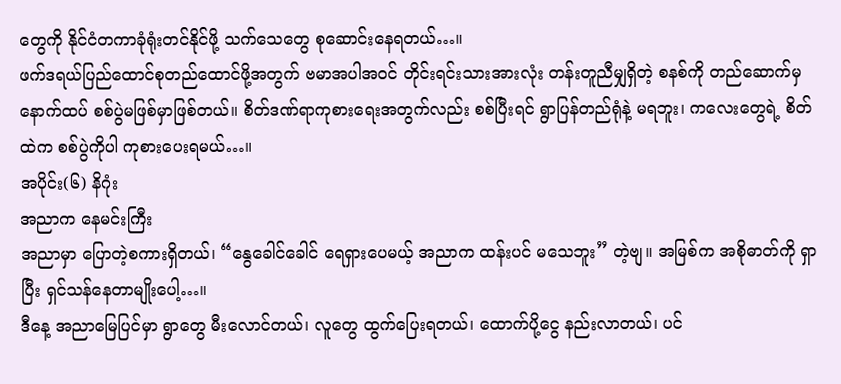တွေကို နိုင်ငံတကာခုံရုံးတင်နိုင်ဖို့ သက်သေတွေ စုဆောင်းနေရတယ်…။
ဖက်ဒရယ်ပြည်ထောင်စုတည်ထောင်ဖို့အတွက် ဗမာအပါအဝင် တိုင်းရင်းသားအားလုံး တန်းတူညီမျှရှိတဲ့ စနစ်ကို တည်ဆောက်မှ နောက်ထပ် စစ်ပွဲမဖြစ်မှာဖြစ်တယ်။ စိတ်ဒဏ်ရာကုစားရေးအတွက်လည်း စစ်ပြီးရင် ရွာပြန်တည်ရုံနဲ့ မရဘူး၊ ကလေးတွေရဲ့ စိတ်ထဲက စစ်ပွဲကိုပါ ကုစားပေးရမယ်…။
အပိုင်း(၆) နိဂုံး
အညာက နေမင်းကြီး
အညာမှာ ပြောတဲ့စကားရှိတယ်၊ “နွေခေါင်ခေါင် ရေရှားပေမယ့် အညာက ထန်းပင် မသေဘူး” တဲ့ဗျ။ အမြစ်က အစိုဓာတ်ကို ရှာပြီး ရှင်သန်နေတာမျိုးပေါ့…။
ဒီနေ့ အညာမြေပြင်မှာ ရွာတွေ မီးလောင်တယ်၊ လူတွေ ထွက်ပြေးရတယ်၊ ထောက်ပို့ငွေ နည်းလာတယ်၊ ပင်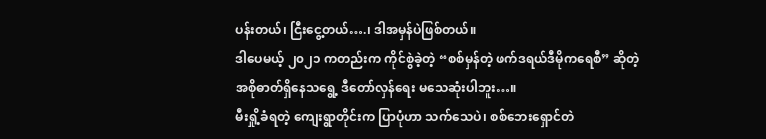ပန်းတယ်၊ ငြီးငွေ့တယ်….၊ ဒါအမှန်ပဲဖြစ်တယ်။
ဒါပေမယ့် ၂၀၂၁ ကတည်းက ကိုင်စွဲခဲ့တဲ့ “စစ်မှန်တဲ့ ဖက်ဒရယ်ဒီမိုကရေစီ” ဆိုတဲ့ အစိုဓာတ်ရှိနေသရွေ့ ဒီတော်လှန်ရေး မသေဆုံးပါဘူး…။
မီးရှို့ခံရတဲ့ ကျေးရွာတိုင်းက ပြာပုံဟာ သက်သေပဲ၊ စစ်ဘေးရှောင်တဲ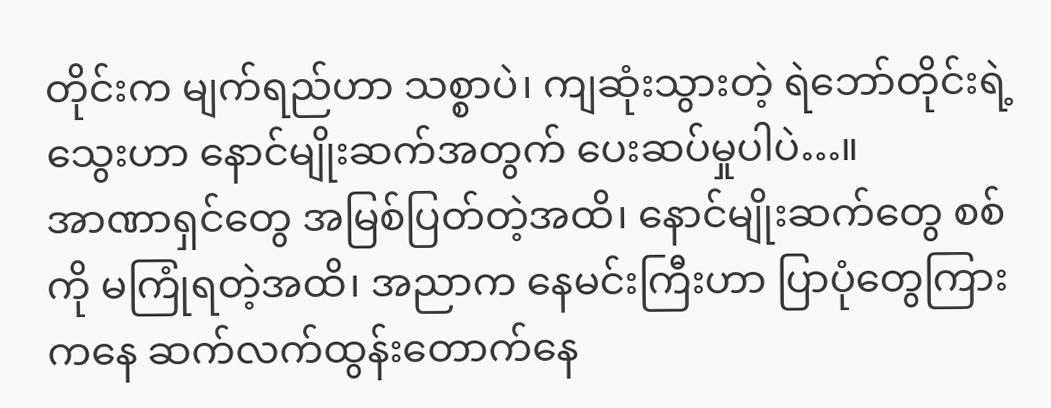တိုင်းက မျက်ရည်ဟာ သစ္စာပဲ၊ ကျဆုံးသွားတဲ့ ရဲဘော်တိုင်းရဲ့ သွေးဟာ နောင်မျိုးဆက်အတွက် ပေးဆပ်မှုပါပဲ…။
အာဏာရှင်တွေ အမြစ်ပြတ်တဲ့အထိ၊ နောင်မျိုးဆက်တွေ စစ်ကို မကြုံရတဲ့အထိ၊ အညာက နေမင်းကြီးဟာ ပြာပုံတွေကြားကနေ ဆက်လက်ထွန်းတောက်နေ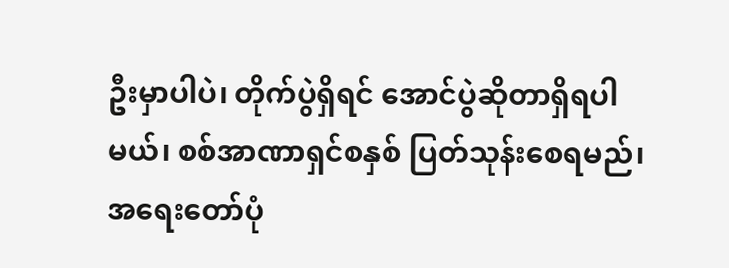ဦးမှာပါပဲ၊ တိုက်ပွဲရှိရင် အောင်ပွဲဆိုတာရှိရပါမယ်၊ စစ်အာဏာရှင်စနှစ် ပြတ်သုန်းစေရမည်၊ အရေးတော်ပုံ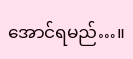အောင်ရမည်…။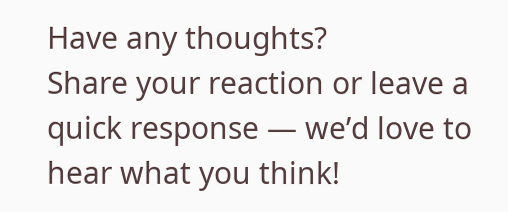Have any thoughts?
Share your reaction or leave a quick response — we’d love to hear what you think!